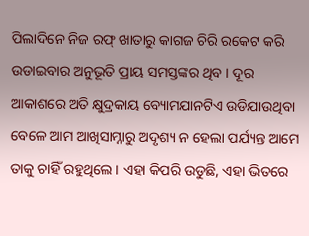ପିଲାଦିନେ ନିଜ ରଫ୍ ଖାତାରୁ କାଗଜ ଚିରି ରକେଟ କରି ଉଡାଇବାର ଅନୁଭୂତି ପ୍ରାୟ ସମସ୍ତଙ୍କର ଥିବ । ଦୂର ଆକାଶରେ ଅତି କ୍ଷୁଦ୍ରକାୟ ବ୍ୟୋମଯାନଟିଏ ଉଡିଯାଉଥିବା ବେଳେ ଆମ ଆଖିସାମ୍ନାରୁ ଅଦୃଶ୍ୟ ନ ହେଲା ପର୍ଯ୍ୟନ୍ତ ଆମେ ତାକୁ ଚାହିଁ ରହୁଥିଲେ । ଏହା କିପରି ଉଡୁଛି, ଏହା ଭିତରେ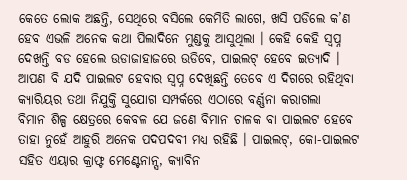କେତେ ଲୋକ ଅଛନ୍ତି, ସେଥିରେ ବସିଲେ କେମିତି ଲାଗେ, ଖସି ପଡିଲେ କ’ଣ ହେବ ଏଭଳି ଅନେକ କଥା ପିଲାଦିନେ ମୁଣ୍ଡକୁ ଆସୁଥିଲା । କେହି କେହି ସ୍ଵପ୍ନ ଦେଖନ୍ତି ବଡ ହେଲେ ଉଡାଜାହାଜରେ ଉଡିବେ, ପାଇଲଟ୍ ହେବେ ଇତ୍ୟାଦି । ଆପଣ ବି ଯଦି ପାଇଲଟ ହେବାର ସ୍ଵପ୍ନ ଦେଖିଛନ୍ତି ତେବେ ଏ ଦିଗରେ ରହିଥିବା କ୍ୟାରିୟର ତଥା ନିଯୁକ୍ତି ସୁଯୋଗ ସମ୍ପର୍କରେ ଏଠାରେ ବର୍ଣ୍ଣନା କରାଗଲା
ବିମାନ ଶିଳ୍ପ କ୍ଷେତ୍ରରେ କେବଳ ଯେ ଜଣେ ବିମାନ ଚାଳକ ବା ପାଇଲଟ ହେବେ ତାହା ନୁହେଁ ଆହୁରି ଅନେକ ପଦପଦବୀ ମଧ୍ୟ ରହିଛି । ପାଇଲଟ୍, କୋ-ପାଇଲଟ ସହିତ ଏୟାର କ୍ରାଫ୍ଟ ମେଣ୍ଟେନାନ୍ସ, କ୍ୟାବିନ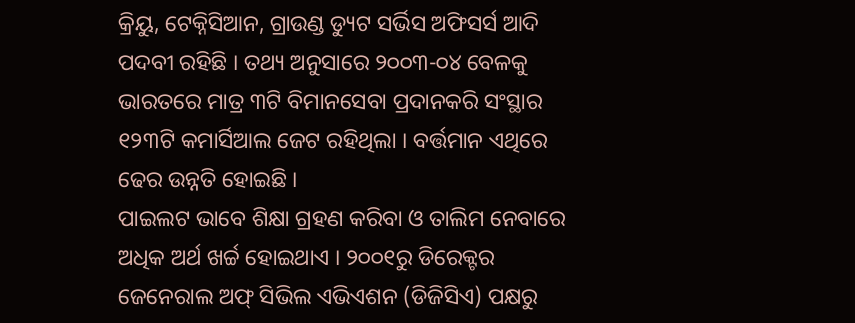କ୍ରିୟୁ, ଟେକ୍ନିସିଆନ, ଗ୍ରାଉଣ୍ଡ ଡ୍ୟୁଟ ସର୍ଭିସ ଅଫିସର୍ସ ଆଦି ପଦବୀ ରହିଛି । ତଥ୍ୟ ଅନୁସାରେ ୨୦୦୩-୦୪ ବେଳକୁ ଭାରତରେ ମାତ୍ର ୩ଟି ବିମାନସେବା ପ୍ରଦାନକରି ସଂସ୍ଥାର ୧୨୩ଟି କମାର୍ସିଆଲ ଜେଟ ରହିଥିଲା । ବର୍ତ୍ତମାନ ଏଥିରେ ଢେର ଉନ୍ନତି ହୋଇଛି ।
ପାଇଲଟ ଭାବେ ଶିକ୍ଷା ଗ୍ରହଣ କରିବା ଓ ତାଲିମ ନେବାରେ ଅଧିକ ଅର୍ଥ ଖର୍ଚ୍ଚ ହୋଇଥାଏ । ୨୦୦୧ରୁ ଡିରେକ୍ଟର ଜେନେରାଲ ଅଫ୍ ସିଭିଲ ଏଭିଏଶନ (ଡିଜିସିଏ) ପକ୍ଷରୁ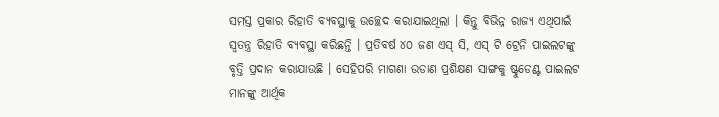ସମସ୍ତ ପ୍ରକାର ରିହାତି ବ୍ୟବସ୍ଥାକୁ ଉଚ୍ଛେଦ କରାଯାଇଥିଲା । କିନ୍ତୁ ବିଭିନ୍ନ ରାଜ୍ୟ ଏଥିପାଇଁ ସ୍ଵତନ୍ତ୍ର ରିହାତି ବ୍ୟବସ୍ଥା କରିଛନ୍ତି । ପ୍ରତିବର୍ଷ ୪୦ ଜଣ ଏସ୍ ସି, ଏସ୍ ଟି ଟ୍ରେନି ପାଇଲଟଙ୍କୁ ବୃତ୍ତି ପ୍ରଦାନ କରାଯାଉଛି । ସେହିପରି ମାଗଣା ଉଡାଣ ପ୍ରଶିକ୍ଷଣ ସାଙ୍ଗକୁ ଷ୍ଟୁଡେଣ୍ଟ ପାଇଲଟ ମାନଙ୍କୁ ଆର୍ଥିକ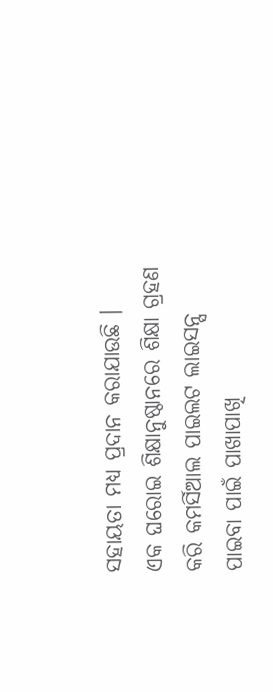ସହାୟତା ମଧ୍ୟ ପ୍ରଦାନ କରାଯାଉଛି ।
ଏକ ଘରୋଇ ଶିକ୍ଷାନୁଷ୍ଠାନରେ ଶିକ୍ଷା ଗ୍ରହଣ କରି କମର୍ସିଆଲ ପାଇଲଟ ଲାଇସନ୍ସ ପାଇବା ପାଇଁ ପାଖାପାଖି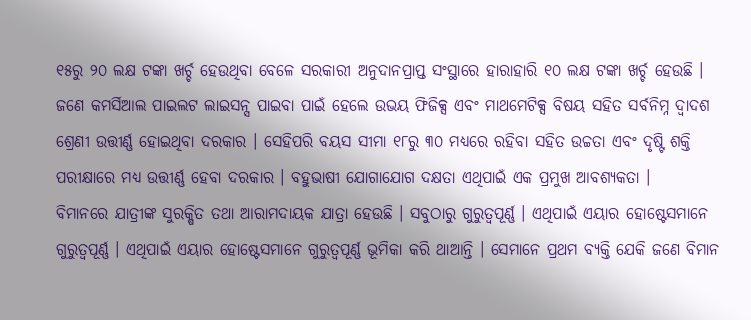୧୫ରୁ ୨୦ ଲକ୍ଷ ଟଙ୍କା ଖର୍ଚ୍ଚ ହେଉଥିବା ବେଳେ ସରକାରୀ ଅନୁଦାନପ୍ରାପ୍ତ ସଂସ୍ଥାରେ ହାରାହାରି ୧୦ ଲକ୍ଷ ଟଙ୍କା ଖର୍ଚ୍ଚ ହେଉଛି ।
ଜଣେ କମର୍ସିଆଲ ପାଇଲଟ ଲାଇସନ୍ସ ପାଇବା ପାଇଁ ହେଲେ ଉଭୟ ଫିଜିକ୍ସ ଏବଂ ମାଥମେଟିକ୍ସ ବିଷୟ ସହିତ ସର୍ବନିମ୍ନ ଦ୍ଵାଦଶ ଶ୍ରେଣୀ ଉତ୍ତୀର୍ଣ୍ଣ ହୋଇଥିବା ଦରକାର । ସେହିପରି ବୟସ ସୀମା ୧୮ରୁ ୩୦ ମଧ୍ୟରେ ରହିବା ସହିତ ଉଚ୍ଚତା ଏବଂ ଦୃଷ୍ଟି ଶକ୍ତି ପରୀକ୍ଷାରେ ମଧ୍ୟ ଉତ୍ତୀର୍ଣ୍ଣ ହେବା ଦରକାର । ବହୁଭାଷୀ ଯୋଗାଯୋଗ ଦକ୍ଷତା ଏଥିପାଇଁ ଏକ ପ୍ରମୁଖ ଆବଶ୍ୟକତା ।
ବିମାନରେ ଯାତ୍ରୀଙ୍କ ସୁରକ୍ଷିତ ତଥା ଆରାମଦାୟକ ଯାତ୍ରା ହେଉଛି । ସବୁଠାରୁ ଗୁରୁତ୍ୱପୂର୍ଣ୍ଣ । ଏଥିପାଇଁ ଏୟାର ହୋଷ୍ଟେସମାନେ ଗୁରୁତ୍ୱପୂର୍ଣ୍ଣ । ଏଥିପାଇଁ ଏୟାର ହୋଷ୍ଟେସମାନେ ଗୁରୁତ୍ୱପୂର୍ଣ୍ଣ ଭୂମିକା କରି ଥାଆନ୍ତି । ସେମାନେ ପ୍ରଥମ ବ୍ୟକ୍ତି ଯେକି ଜଣେ ବିମାନ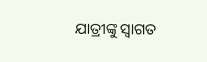ଯାତ୍ରୀଙ୍କୁ ସ୍ଵାଗତ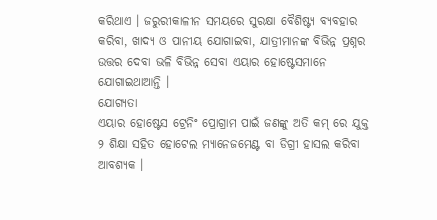କରିଥାଏ । ଜରୁରୀକାଳୀନ ସମୟରେ ସୁରକ୍ଷା ବୈଶିଷ୍ଟ୍ୟ ବ୍ୟବହାର କରିବା, ଖାଦ୍ଯ ଓ ପାନୀୟ ଯୋଗାଇବା, ଯାତ୍ରୀମାନଙ୍କ ବିଭିନ୍ନ ପ୍ରଶ୍ନର ଉତ୍ତର ଦେବା ଭଳି ବିଭିନ୍ନ ସେବା ଏୟାର ହୋଷ୍ଟେସମାନେ ଯୋଗାଇଥାଆନ୍ତି ।
ଯୋଗ୍ୟତା
ଏୟାର ହୋଷ୍ଟେସ ଟ୍ରେନିଂ ପ୍ରୋଗ୍ରାମ ପାଇଁ ଜଣଙ୍କୁ ଅତି କମ୍ ରେ ଯୁକ୍ତ ୨ ଶିକ୍ଷା ସହିତ ହୋଟେଲ ମ୍ୟାନେଜମେଣ୍ଟ ବା ଡିଗ୍ରୀ ହାସଲ କରିବା ଆବଶ୍ୟକ ।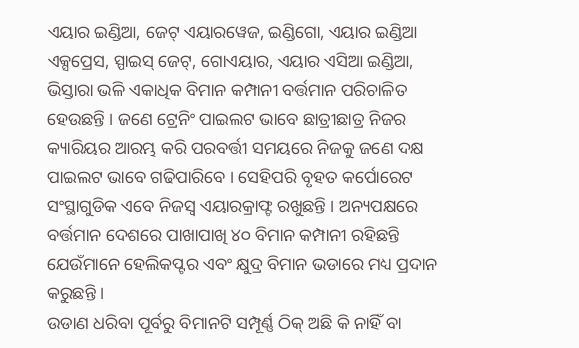ଏୟାର ଇଣ୍ଡିଆ, ଜେଟ୍ ଏୟାରୱେଜ, ଇଣ୍ଡିଗୋ, ଏୟାର ଇଣ୍ଡିଆ ଏକ୍ସପ୍ରେସ, ସ୍ପାଇସ୍ ଜେଟ୍, ଗୋଏୟାର, ଏୟାର ଏସିଆ ଇଣ୍ଡିଆ, ଭିସ୍ତାରା ଭଳି ଏକାଧିକ ବିମାନ କମ୍ପାନୀ ବର୍ତ୍ତମାନ ପରିଚାଳିତ ହେଉଛନ୍ତି । ଜଣେ ଟ୍ରେନିଂ ପାଇଲଟ ଭାବେ ଛାତ୍ରୀଛାତ୍ର ନିଜର କ୍ୟାରିୟର ଆରମ୍ଭ କରି ପରବର୍ତ୍ତୀ ସମୟରେ ନିଜକୁ ଜଣେ ଦକ୍ଷ ପାଇଲଟ ଭାବେ ଗଢିପାରିବେ । ସେହିପରି ବୃହତ କର୍ପୋରେଟ ସଂସ୍ଥାଗୁଡିକ ଏବେ ନିଜସ୍ଵ ଏୟାରକ୍ରାଫ୍ଟ ରଖୁଛନ୍ତି । ଅନ୍ୟପକ୍ଷରେ ବର୍ତ୍ତମାନ ଦେଶରେ ପାଖାପାଖି ୪୦ ବିମାନ କମ୍ପାନୀ ରହିଛନ୍ତି ଯେଉଁମାନେ ହେଲିକପ୍ଟର ଏବଂ କ୍ଷୁଦ୍ର ବିମାନ ଭଡାରେ ମଧ୍ୟ ପ୍ରଦାନ କରୁଛନ୍ତି ।
ଉଡାଣ ଧରିବା ପୂର୍ବରୁ ବିମାନଟି ସମ୍ପୂର୍ଣ୍ଣ ଠିକ୍ ଅଛି କି ନାହିଁ ବା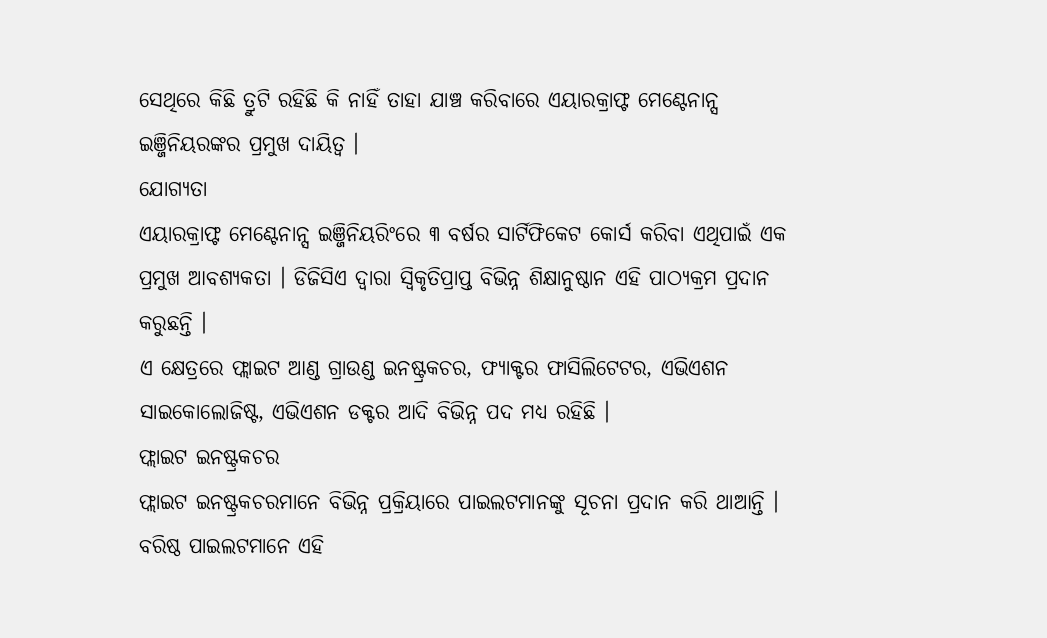ସେଥିରେ କିଛି ତ୍ରୁଟି ରହିଛି କି ନାହିଁ ତାହା ଯାଞ୍ଚ କରିବାରେ ଏୟାରକ୍ରାଫ୍ଟ ମେଣ୍ଟେନାନ୍ସ ଇଞ୍ଜିନିୟରଙ୍କର ପ୍ରମୁଖ ଦାୟିତ୍ଵ ।
ଯୋଗ୍ୟତା
ଏୟାରକ୍ରାଫ୍ଟ ମେଣ୍ଟେନାନ୍ସ ଇଞ୍ଜିନିୟରିଂରେ ୩ ବର୍ଷର ସାର୍ଟିଫିକେଟ କୋର୍ସ କରିବା ଏଥିପାଇଁ ଏକ ପ୍ରମୁଖ ଆବଶ୍ୟକତା । ଡିଜିସିଏ ଦ୍ଵାରା ସ୍ଵିକୃତିପ୍ରାପ୍ତ ବିଭିନ୍ନ ଶିକ୍ଷାନୁଷ୍ଠାନ ଏହି ପାଠ୍ୟକ୍ରମ ପ୍ରଦାନ କରୁଛନ୍ତି ।
ଏ କ୍ଷେତ୍ରରେ ଫ୍ଲାଇଟ ଆଣ୍ଡ ଗ୍ରାଉଣ୍ଡ ଇନଷ୍ଟ୍ରକଚର, ଫ୍ୟାକ୍ଟର ଫାସିଲିଟେଟର, ଏଭିଏଶନ ସାଇକୋଲୋଜିଷ୍ଟ, ଏଭିଏଶନ ଡକ୍ଟର ଆଦି ବିଭିନ୍ନ ପଦ ମଧ୍ୟ ରହିଛି ।
ଫ୍ଲାଇଟ ଇନଷ୍ଟ୍ରକଚର
ଫ୍ଲାଇଟ ଇନଷ୍ଟ୍ରକଚରମାନେ ବିଭିନ୍ନ ପ୍ରକ୍ରିୟାରେ ପାଇଲଟମାନଙ୍କୁ ସୂଚନା ପ୍ରଦାନ କରି ଥାଆନ୍ତି । ବରିଷ୍ଠ ପାଇଲଟମାନେ ଏହି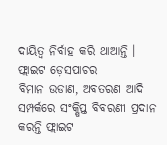ଦାୟିତ୍ଵ ନିର୍ବାହ କରି ଥାଆନ୍ତି ।
ଫ୍ଲାଇଟ ଡ଼େସପାଚର
ବିମାନ ଉଡାଣ, ଅବତରଣ ଆଦି ସମ୍ପର୍କରେ ସଂକ୍ଷିପ୍ତ ବିବରଣୀ ପ୍ରଦାନ କରନ୍ତି ଫ୍ଲାଇଟ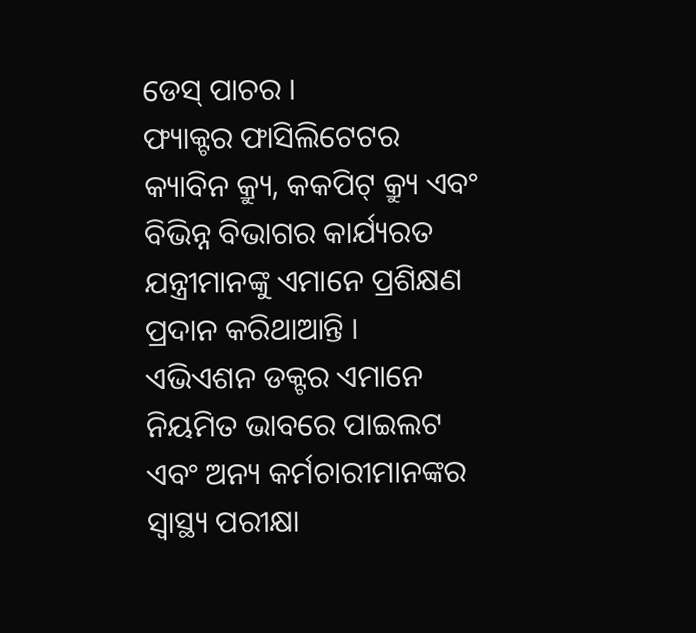ଡେସ୍ ପାଚର ।
ଫ୍ୟାକ୍ଟର ଫାସିଲିଟେଟର
କ୍ୟାବିନ କ୍ର୍ୟୁ, କକପିଟ୍ କ୍ର୍ୟୁ ଏବଂ ବିଭିନ୍ନ ବିଭାଗର କାର୍ଯ୍ୟରତ ଯନ୍ତ୍ରୀମାନଙ୍କୁ ଏମାନେ ପ୍ରଶିକ୍ଷଣ ପ୍ରଦାନ କରିଥାଆନ୍ତି ।
ଏଭିଏଶନ ଡକ୍ଟର ଏମାନେ ନିୟମିତ ଭାବରେ ପାଇଲଟ ଏବଂ ଅନ୍ୟ କର୍ମଚାରୀମାନଙ୍କର ସ୍ୱାସ୍ଥ୍ୟ ପରୀକ୍ଷା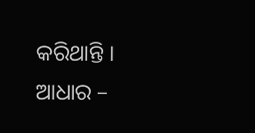କରିଥାନ୍ତି ।
ଆଧାର –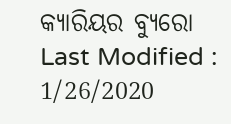କ୍ୟାରିୟର ବ୍ୟୁରୋ
Last Modified : 1/26/2020